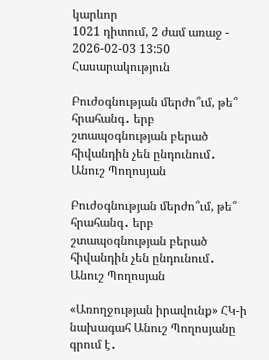կարևոր
1021 դիտում, 2 ժամ առաջ - 2026-02-03 13:50
Հասարակություն

Բուժօգնության մերժո՞ւմ, թե՞ հրահանգ․ երբ շտապօգնության բերած հիվանդին չեն ընդունում․ Անուշ Պողոսյան

Բուժօգնության մերժո՞ւմ, թե՞ հրահանգ․ երբ շտապօգնության բերած հիվանդին չեն ընդունում․ Անուշ Պողոսյան

«Առողջության իրավունք» ՀԿ-ի նախագահ Անուշ Պողոսյանը գրում է․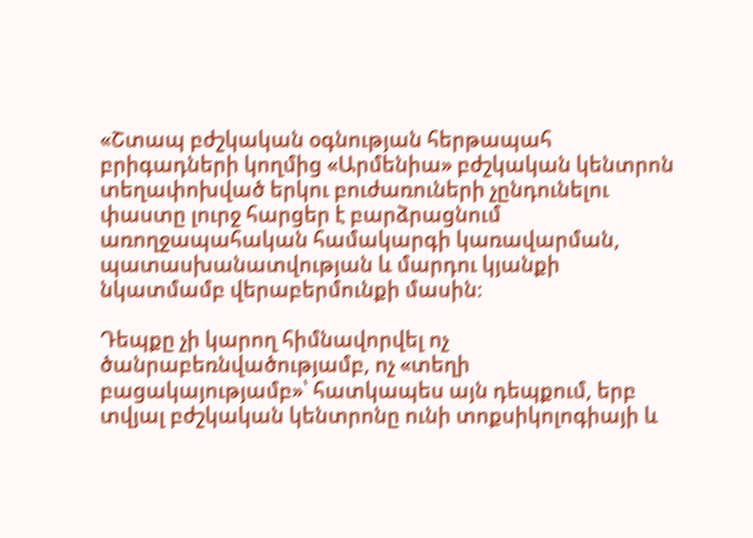«Շտապ բժշկական օգնության հերթապահ բրիգադների կողմից «Արմենիա» բժշկական կենտրոն տեղափոխված երկու բուժառուների չընդունելու փաստը լուրջ հարցեր է բարձրացնում առողջապահական համակարգի կառավարման, պատասխանատվության և մարդու կյանքի նկատմամբ վերաբերմունքի մասին։

Դեպքը չի կարող հիմնավորվել ոչ ծանրաբեռնվածությամբ, ոչ «տեղի բացակայությամբ»՝ հատկապես այն դեպքում, երբ տվյալ բժշկական կենտրոնը ունի տոքսիկոլոգիայի և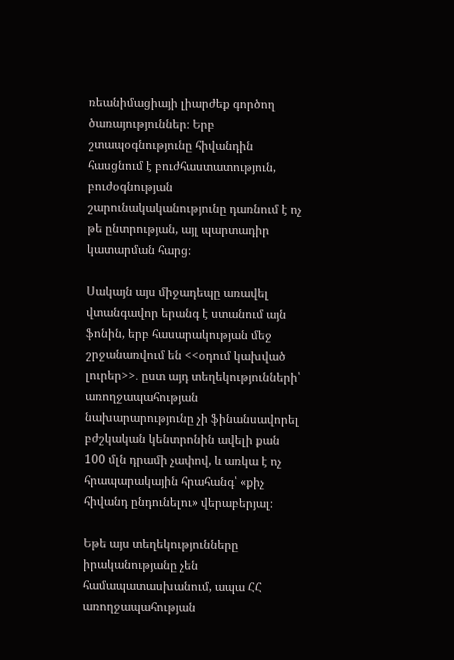ռեանիմացիայի լիարժեք գործող ծառայություններ։ Երբ շտապօգնությունը հիվանդին հասցնում է բուժհաստատություն, բուժօգնության շարունակականությունը դառնում է ոչ թե ընտրության, այլ պարտադիր կատարման հարց։

Սակայն այս միջադեպը առավել վտանգավոր երանգ է ստանում այն ֆոնին, երբ հասարակության մեջ շրջանառվում են <<օդում կախված լուրեր>>․ ըստ այդ տեղեկությունների՝ առողջապահության նախարարությունը չի ֆինանսավորել բժշկական կենտրոնին ավելի քան 100 մլն դրամի չափով, և առկա է ոչ հրապարակային հրահանգ՝ «քիչ հիվանդ ընդունելու» վերաբերյալ։

Եթե այս տեղեկությունները իրականությանը չեն համապատասխանում, ապա ՀՀ առողջապահության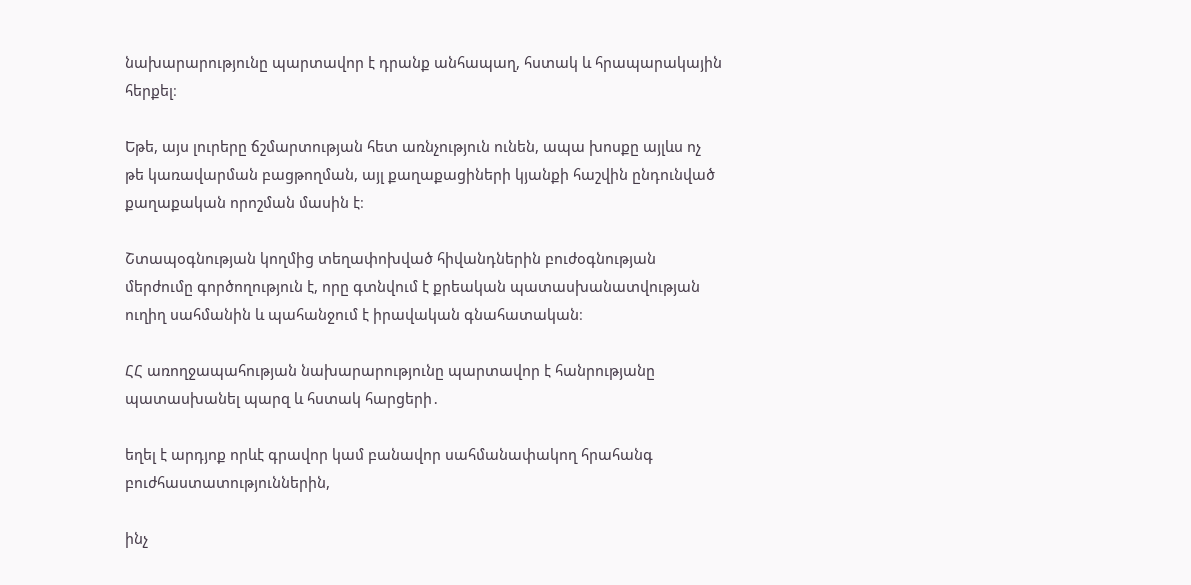նախարարությունը պարտավոր է դրանք անհապաղ, հստակ և հրապարակային հերքել։

Եթե, այս լուրերը ճշմարտության հետ առնչություն ունեն, ապա խոսքը այլևս ոչ թե կառավարման բացթողման, այլ քաղաքացիների կյանքի հաշվին ընդունված քաղաքական որոշման մասին է։

Շտապօգնության կողմից տեղափոխված հիվանդներին բուժօգնության մերժումը գործողություն է, որը գտնվում է քրեական պատասխանատվության ուղիղ սահմանին և պահանջում է իրավական գնահատական։

ՀՀ առողջապահության նախարարությունը պարտավոր է հանրությանը պատասխանել պարզ և հստակ հարցերի․

եղել է արդյոք որևէ գրավոր կամ բանավոր սահմանափակող հրահանգ բուժհաստատություններին,

ինչ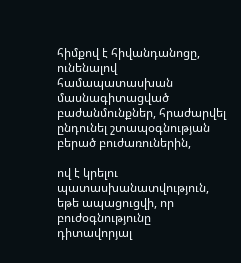հիմքով է հիվանդանոցը, ունենալով համապատասխան մասնագիտացված բաժանմունքներ, հրաժարվել ընդունել շտապօգնության բերած բուժառուներին,

ով է կրելու պատասխանատվություն, եթե ապացուցվի, որ բուժօգնությունը դիտավորյալ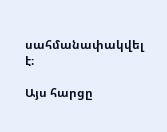սահմանափակվել է։

Այս հարցը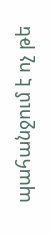պահանջում է ոչ թե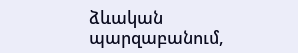ձևական պարզաբանում,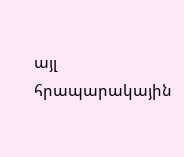այլ հրապարակային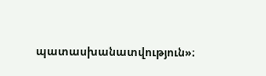պատասխանատվություն»։